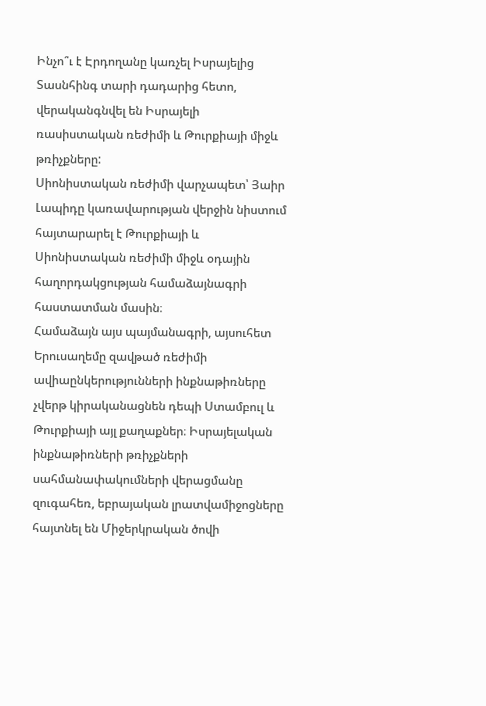Ինչո՞ւ է Էրդողանը կառչել Իսրայելից
Տասնհինգ տարի դադարից հետո, վերականգնվել են Իսրայելի ռասիստական ռեժիմի և Թուրքիայի միջև թռիչքները:
Սիոնիստական ռեժիմի վարչապետ՝ Յաիր Լապիդը կառավարության վերջին նիստում հայտարարել է Թուրքիայի և Սիոնիստական ռեժիմի միջև օդային հաղորդակցության համաձայնագրի հաստատման մասին։
Համաձայն այս պայմանագրի, այսուհետ Երուսաղեմը զավթած ռեժիմի ավիաընկերությունների ինքնաթիռները չվերթ կիրականացնեն դեպի Ստամբուլ և Թուրքիայի այլ քաղաքներ։ Իսրայելական ինքնաթիռների թռիչքների սահմանափակումների վերացմանը զուգահեռ, եբրայական լրատվամիջոցները հայտնել են Միջերկրական ծովի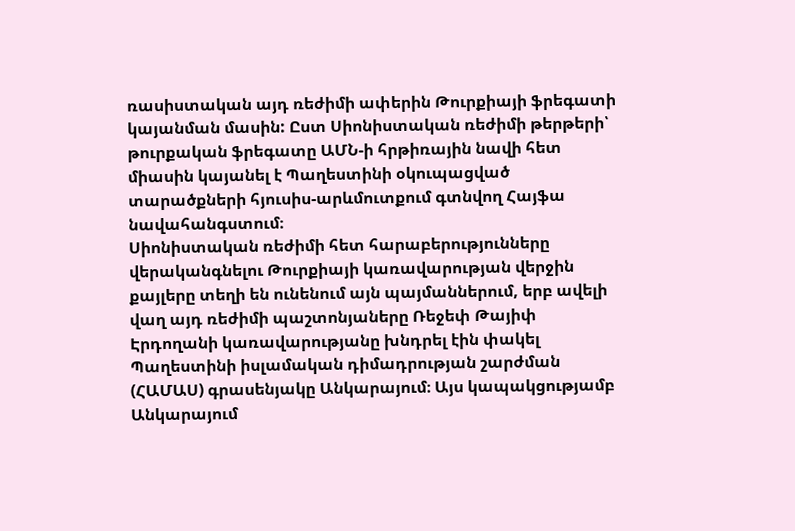ռասիստական այդ ռեժիմի ափերին Թուրքիայի ֆրեգատի կայանման մասին: Ըստ Սիոնիստական ռեժիմի թերթերի՝ թուրքական ֆրեգատը ԱՄՆ-ի հրթիռային նավի հետ միասին կայանել է Պաղեստինի օկուպացված տարածքների հյուսիս-արևմուտքում գտնվող Հայֆա նավահանգստում։
Սիոնիստական ռեժիմի հետ հարաբերությունները վերականգնելու Թուրքիայի կառավարության վերջին քայլերը տեղի են ունենում այն պայմաններում, երբ ավելի վաղ այդ ռեժիմի պաշտոնյաները Ռեջեփ Թայիփ Էրդողանի կառավարությանը խնդրել էին փակել Պաղեստինի իսլամական դիմադրության շարժման (ՀԱՄԱՍ) գրասենյակը Անկարայում։ Այս կապակցությամբ Անկարայում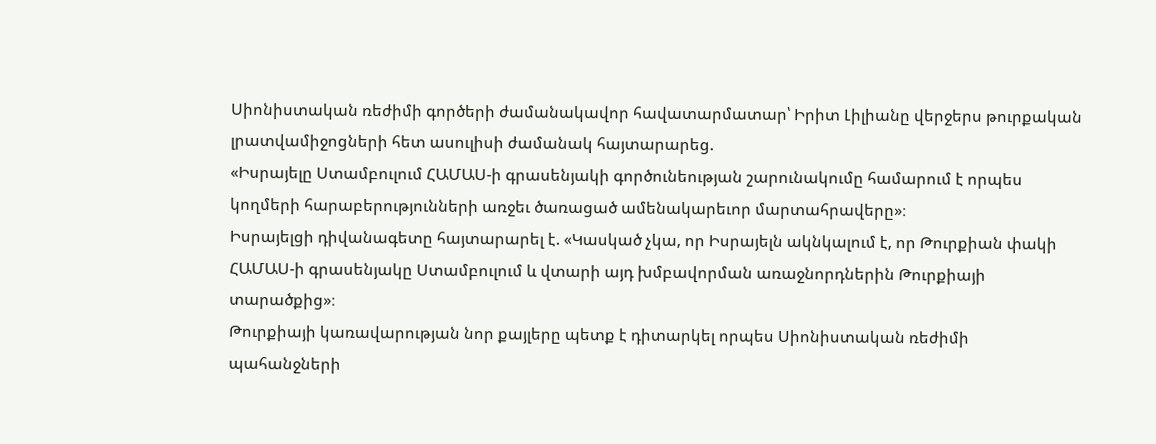Սիոնիստական ռեժիմի գործերի ժամանակավոր հավատարմատար՝ Իրիտ Լիլիանը վերջերս թուրքական լրատվամիջոցների հետ ասուլիսի ժամանակ հայտարարեց.
«Իսրայելը Ստամբուլում ՀԱՄԱՍ-ի գրասենյակի գործունեության շարունակումը համարում է որպես կողմերի հարաբերությունների առջեւ ծառացած ամենակարեւոր մարտահրավերը»։
Իսրայելցի դիվանագետը հայտարարել է. «Կասկած չկա, որ Իսրայելն ակնկալում է, որ Թուրքիան փակի ՀԱՄԱՍ-ի գրասենյակը Ստամբուլում և վտարի այդ խմբավորման առաջնորդներին Թուրքիայի տարածքից»։
Թուրքիայի կառավարության նոր քայլերը պետք է դիտարկել որպես Սիոնիստական ռեժիմի պահանջների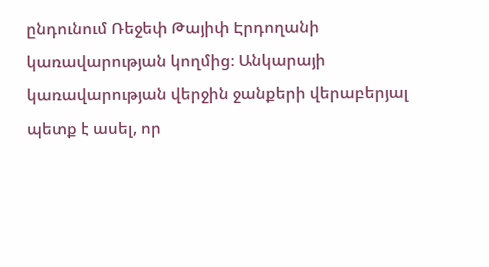ընդունում Ռեջեփ Թայիփ Էրդողանի կառավարության կողմից։ Անկարայի կառավարության վերջին ջանքերի վերաբերյալ պետք է ասել, որ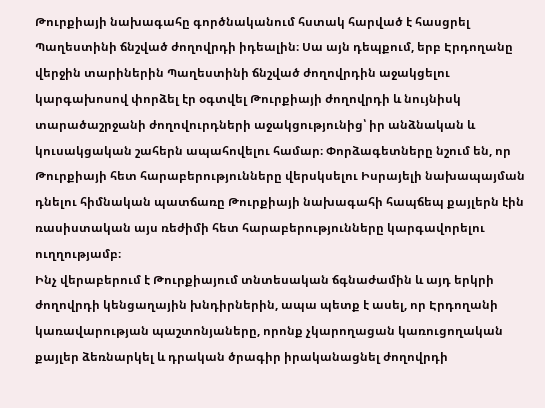Թուրքիայի նախագահը գործնականում հստակ հարված է հասցրել Պաղեստինի ճնշված ժողովրդի իդեալին։ Սա այն դեպքում, երբ Էրդողանը վերջին տարիներին Պաղեստինի ճնշված ժողովրդին աջակցելու կարգախոսով փորձել էր օգտվել Թուրքիայի ժողովրդի և նույնիսկ տարածաշրջանի ժողովուրդների աջակցությունից՝ իր անձնական և կուսակցական շահերն ապահովելու համար։ Փորձագետները նշում են, որ Թուրքիայի հետ հարաբերությունները վերսկսելու Իսրայելի նախապայման դնելու հիմնական պատճառը Թուրքիայի նախագահի հապճեպ քայլերն էին ռասիստական այս ռեժիմի հետ հարաբերությունները կարգավորելու ուղղությամբ։
Ինչ վերաբերում է Թուրքիայում տնտեսական ճգնաժամին և այդ երկրի ժողովրդի կենցաղային խնդիրներին, ապա պետք է ասել, որ Էրդողանի կառավարության պաշտոնյաները, որոնք չկարողացան կառուցողական քայլեր ձեռնարկել և դրական ծրագիր իրականացնել ժողովրդի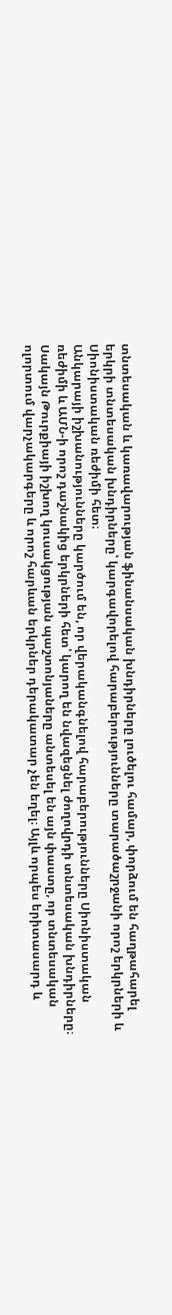տնտեսական և կառավարության ֆինանսական խնդիրները լուծելու համար, փորձում են հաղթահարել երկրի տնտեսական խնդիրները՝ կարգավորելով հարաբերությունները տարածաշրջանի որոշ երկրների և Սիոնիստական ռեժիմի հետ։
Անկարայի իշխանությունները կարծում են, որ վերականգնելով հարաբերությունները Սիոնիստական ռեժիմի և ԱՄՆ-ի որոշ դաշնակից երկրների հետ՝ կարող են նվազեցնել ժողովրդի տնտեսական խնդիրները։ Սակայն Թուրքիայի իշխող կուսակցության պաշտոնյաները անտեսել են այն փաստը, որ տնտեսական ոլորտում վարչակարգերը և որոշ հարևան երկրներ դերակատար չեն եղել։ Այլև որպես երիտասարդ և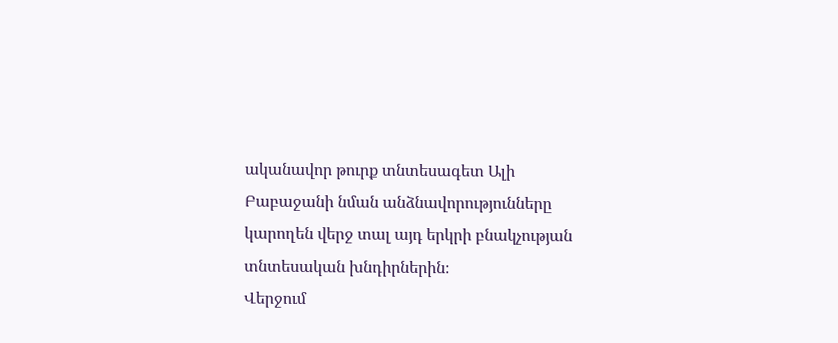ականավոր թուրք տնտեսագետ Ալի Բաբաջանի նման անձնավորությունները կարողեն վերջ տալ այդ երկրի բնակչության տնտեսական խնդիրներին։
Վերջում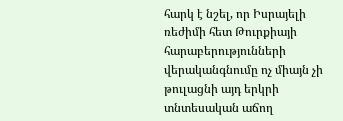հարկ է նշել, որ Իսրայելի ռեժիմի հետ Թուրքիայի հարաբերությունների վերականգնումը ոչ միայն չի թուլացնի այդ երկրի տնտեսական աճող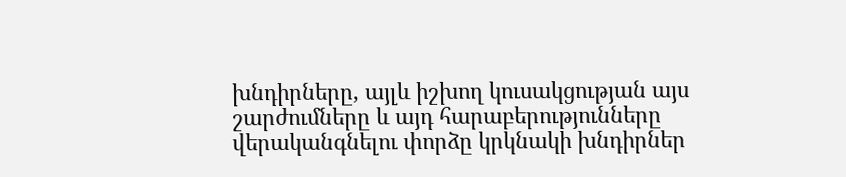խնդիրները, այլև իշխող կուսակցության այս շարժումները և այդ հարաբերությունները վերականգնելու փորձը կրկնակի խնդիրներ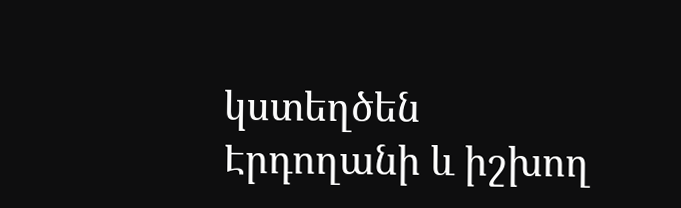կստեղծեն Էրդողանի և իշխող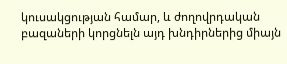կուսակցության համար, և ժողովրդական բազաների կորցնելն այդ խնդիրներից միայն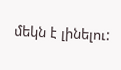մեկն է լինելու: